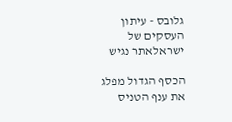גלובס - עיתון העסקים של ישראלאתר נגיש

הכסף הגדול מפלג את ענף הטניס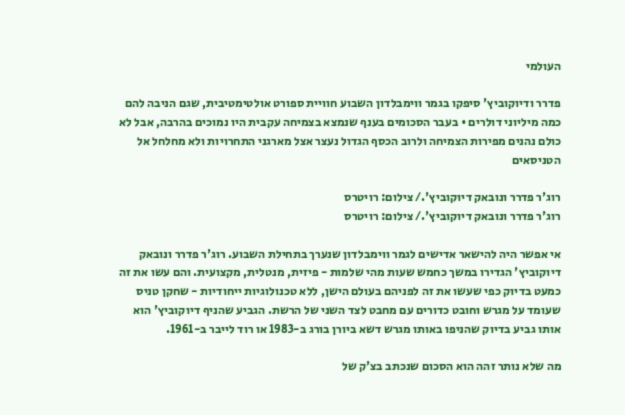העולמי

פדרר ודיוקוביץ' סיפקו בגמר ווימבלדון השבוע חוויית ספורט אולטימטיבית, שגם הניבה להם כמה מיליוני דולרים • בעבר הסכומים בענף שנמצא בצמיחה עקבית היו נמוכים בהרבה, אבל לא כולם נהנים מפירות הצמיחה ולרוב הכסף הגדול נעצר אצל מארגני התחרויות ולא מחלחל אל הטניסאים

רוג'ר פדרר ונובאק דיוקוביץ'./ צילום: רויטרס
רוג'ר פדרר ונובאק דיוקוביץ'./ צילום: רויטרס

אי אפשר היה להישאר אדישים לגמר ווימבלדון שנערך בתחילת השבוע. רוג'ר פדרר ונובאק דיוקוביץ' הגדירו במשך כחמש שעות מהי שלמות - פיזית, מנטלית, מקצועית. והם עשו את זה כמעט בדיוק כפי שעשו את זה לפניהם בעולם הישן, ללא טכנולוגיות ייחודיות - שחקן טניס שעומד על מגרש וחובט כדורים עם מחבט לצד השני של הרשת. הגביע שהניף דיוקוביץ' הוא אותו גביע בדיוק שהניפו באותו מגרש דשא ביורן בורג ב-1983 או רוד לייבר ב-1961.

מה שלא נותר זהה הוא הסכום שנכתב בצ'ק של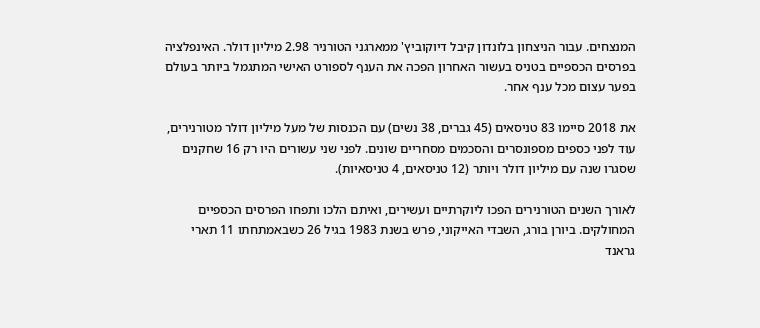המנצחים. עבור הניצחון בלונדון קיבל דיוקוביץ' ממארגני הטורניר 2.98 מיליון דולר. האינפלציה בפרסים הכספיים בטניס בעשור האחרון הפכה את הענף לספורט האישי המתגמל ביותר בעולם בפער עצום מכל ענף אחר.

את 2018 סיימו 83 טניסאים (45 גברים, 38 נשים) עם הכנסות של מעל מיליון דולר מטורנירים, עוד לפני כספים מספונסרים והסכמים מסחריים שונים. לפני שני עשורים היו רק 16 שחקנים שסגרו שנה עם מיליון דולר ויותר (12 טניסאים, 4 טניסאיות).

לאורך השנים הטורנירים הפכו ליוקרתיים ועשירים, ואיתם הלכו ותפחו הפרסים הכספיים המחולקים. ביורן בורג, השבדי האייקוני, פרש בשנת 1983 בגיל 26 כשבאמתחתו 11 תארי גראנד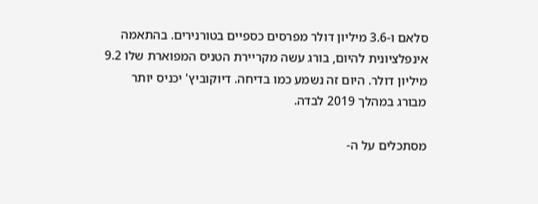סלאם ו-3.6 מיליון דולר מפרסים כספיים בטורנירים. בהתאמה אינפלציונית להיום, בורג עשה מקריירת הטניס המפוארת שלו 9.2 מיליון דולר. היום זה נשמע כמו בדיחה. דיוקוביץ' יכניס יותר מבורג במהלך 2019 לבדה.

מסתכלים על ה-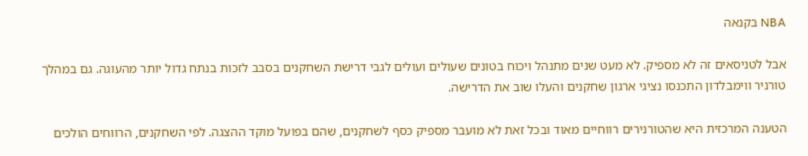NBA בקנאה

אבל לטניסאים זה לא מספיק. לא מעט שנים מתנהל ויכוח בטונים שעולים ועולים לגבי דרישת השחקנים בסבב לזכות בנתח גדול יותר מהעוגה. גם במהלך טורניר ווימבלדון התכנסו נציגי ארגון שחקנים והעלו שוב את הדרישה.

הטענה המרכזית היא שהטורנירים רווחיים מאוד ובכל זאת לא מועבר מספיק כסף לשחקנים, שהם בפועל מוקד ההצגה. לפי השחקנים, הרווחים הולכים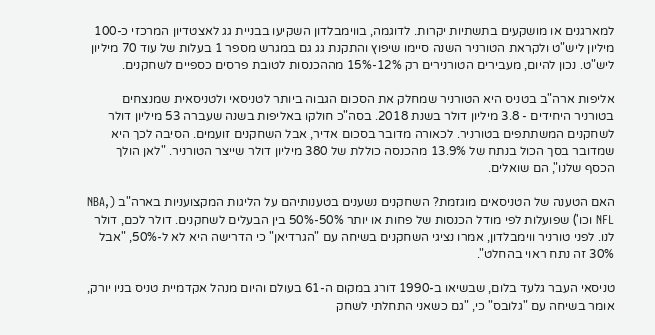למארגנים או מושקעים בתשתיות יקרות. לדוגמה, בווימבלדון השקיעו בבניית גג לאצטדיון המרכזי כ-100 מיליון ליש"ט ולקראת הטורניר השנה סיימו שיפוץ והתקנת גג גם במגרש מספר 1 בעלות של עוד 70 מיליון ליש"ט. נכון להיום, מעבירים הטורנירים רק 12%-15% מההכנסות לטובת פרסים כספיים לשחקנים.

אליפות ארה"ב בטניס היא הטורניר שמחלק את הסכום הגבוה ביותר לטניסאי ולטניסאית שמנצחים בטורניר היחידים - 3.8 מיליון דולר בשנת 2018. בסה"כ חולקו באליפות בשנה שעברה 53 מיליון דולר לשחקנים המשתתפים בטורניר. לכאורה מדובר בסכום אדיר, אבל השחקנים זועמים. הסיבה לכך היא שמדובר בסך הכול בנתח של 13.9% מהכנסה כוללת של 380 מיליון דולר שייצר הטורניר. "לאן הולך הכסף שלנו", הם שואלים.

האם הטענה של הטניסאים מוגזמת? השחקנים נשענים בטענותיהם על הליגות המקצועניות בארה"ב (NBA, NFL וכו') שפועלות לפי מודל הכנסות של פחות או יותר 50%-50% בין הבעלים לשחקנים. דולר לכם, דולר לנו. לפני טורניר ווימבלדון, אמרו נציגי השחקנים בשיחה עם "הגרדיאן" כי הדרישה היא לא ל-50%, "אבל 30% זה נתח ראוי בהחלט".

טניסאי העבר גלעד בלום, שבשיאו ב-1990 דורג במקום ה-61 בעולם והיום מנהל אקדמיית טניס בניו יורק, אומר בשיחה עם "גלובס" כי, "גם כשאני התחלתי לשחק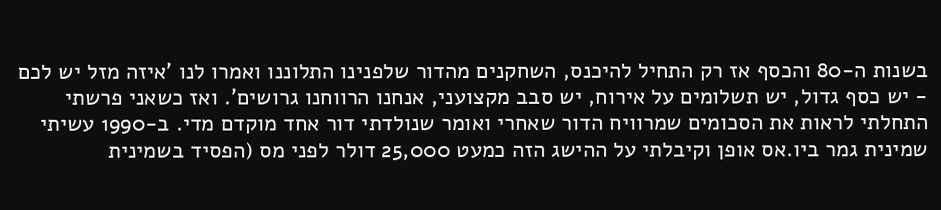בשנות ה-80 והכסף אז רק התחיל להיכנס, השחקנים מהדור שלפנינו התלוננו ואמרו לנו 'איזה מזל יש לכם - יש כסף גדול, יש תשלומים על אירוח, יש סבב מקצועני, אנחנו הרווחנו גרושים'. ואז כשאני פרשתי התחלתי לראות את הסכומים שמרוויח הדור שאחרי ואומר שנולדתי דור אחד מוקדם מדי. ב-1990 עשיתי שמינית גמר ביו.אס אופן וקיבלתי על ההישג הזה כמעט 25,000 דולר לפני מס (הפסיד בשמינית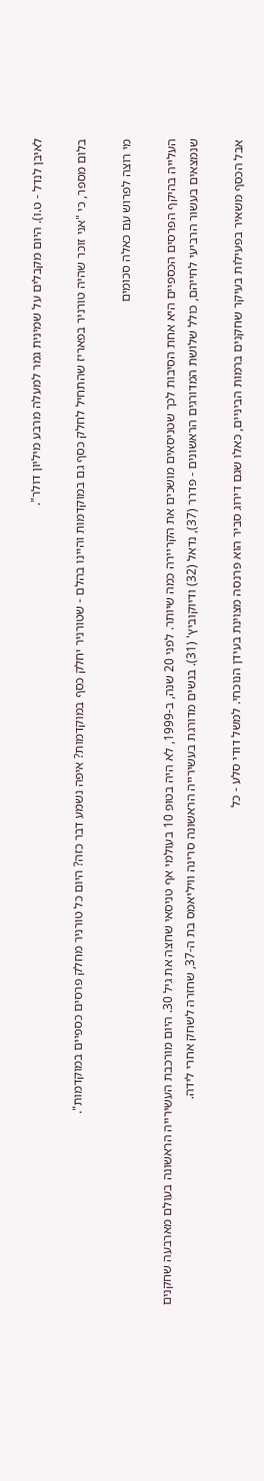לאיבן לנדל - ט.ו). היום מקבלים על שמינית גמר למעלה מרבע מיליון דולר".

בלום מספר, כי "אני זוכר שהיה טורניר בפאריז שהתחיל לחלק כסף גם במוקדמות והיינו בהלם - שטורניר יחלק כסף במוקדמות? איפה נשמע דבר כזה? היום כל טורניר מחלק פרסים כספיים במוקדמות".

מי רוצה לפרוש עם כאלה סכומים

העלייה בהיקף הפרסים הכספיים היא אחת הסיבות לכך שטניסאים מושכים את הקריירה כמה שיותר. לפני 20 שנה, ב-1999, לא היה בטופ 10 בעולמי אף טניסאי שחצה את גיל 30. היום מורכבת העשירייה הראשונה בעולם מארבעה שחקנים שנמצאים בעשור הרביעי לחייהם, כולל שלושת המדורגים הראשונים - פדרר (37), נדאל (32) ודיוקוביץ' (31). בנשים מדורגת בעשירייה הראשונה סרינה וויליאמס בת ה-37, שחזרה לשחק אחרי לידה.

אבל הכסף משאיר בפעילות בעיקר שחקנים ברמות הביניים, כאלו שגם דירוג סביר הוא פרנסה מצוינת בעידן הנוכחי. למשל דודי סלע - כל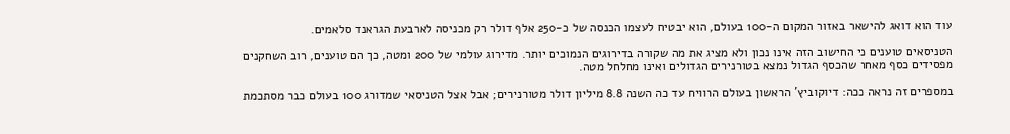עוד הוא דואג להישאר באזור המקום ה-100 בעולם, הוא יבטיח לעצמו הכנסה של כ-250 אלף דולר רק מכניסה לארבעת הגראנד סלאמים.

הטניסאים טוענים כי החישוב הזה אינו נכון ולא מציג את מה שקורה בדירוגים הנמוכים יותר. מדירוג עולמי של 200 ומטה, כך הם טוענים, רוב השחקנים מפסידים כסף מאחר שהכסף הגדול נמצא בטורנירים הגדולים ואינו מחלחל מטה.

במספרים זה נראה ככה: דיוקוביץ' הראשון בעולם הרוויח עד כה השנה 8.8 מיליון דולר מטורנירים; אבל אצל הטניסאי שמדורג 100 בעולם כבר מסתכמת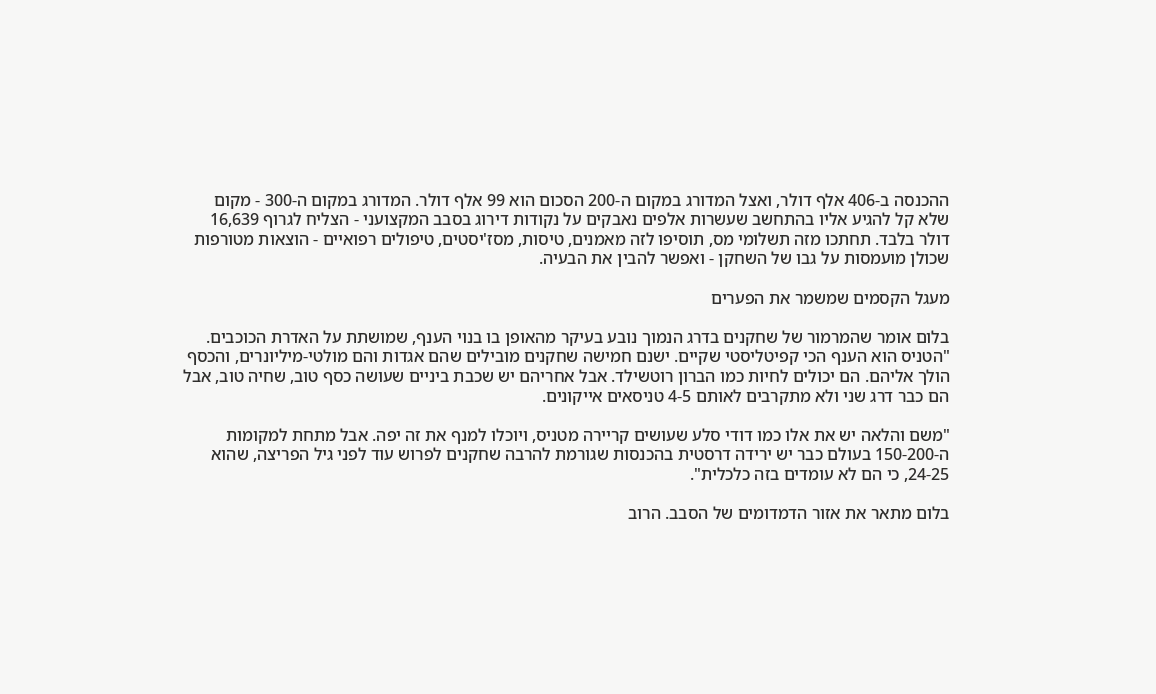ההכנסה ב-406 אלף דולר, ואצל המדורג במקום ה-200 הסכום הוא 99 אלף דולר. המדורג במקום ה-300 - מקום שלא קל להגיע אליו בהתחשב שעשרות אלפים נאבקים על נקודות דירוג בסבב המקצועני - הצליח לגרוף 16,639 דולר בלבד. תחתכו מזה תשלומי מס, תוסיפו לזה מאמנים, טיסות, מסז'יסטים, טיפולים רפואיים - הוצאות מטורפות שכולן מועמסות על גבו של השחקן - ואפשר להבין את הבעיה.

מעגל הקסמים שמשמר את הפערים

בלום אומר שהמרמור של שחקנים בדרג הנמוך נובע בעיקר מהאופן בו בנוי הענף, שמושתת על האדרת הכוכבים. "הטניס הוא הענף הכי קפיטליסטי שקיים. ישנם חמישה שחקנים מובילים שהם אגדות והם מולטי-מיליונרים, והכסף הולך אליהם. הם יכולים לחיות כמו הברון רוטשילד. אבל אחריהם יש שכבת ביניים שעושה כסף טוב, שחיה טוב, אבל הם כבר דרג שני ולא מתקרבים לאותם 4-5 טניסאים אייקונים.

"משם והלאה יש את אלו כמו דודי סלע שעושים קריירה מטניס, ויוכלו למנף את זה יפה. אבל מתחת למקומות ה-150-200 בעולם כבר יש ירידה דרסטית בהכנסות שגורמת להרבה שחקנים לפרוש עוד לפני גיל הפריצה, שהוא 24-25, כי הם לא עומדים בזה כלכלית".

בלום מתאר את אזור הדמדומים של הסבב. הרוב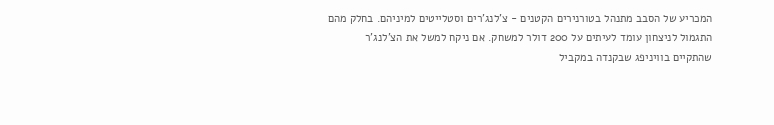המכריע של הסבב מתנהל בטורנירים הקטנים - צ'לנג'רים וסטלייטים למיניהם. בחלק מהם התגמול לניצחון עומד לעיתים על 200 דולר למשחק. אם ניקח למשל את הצ'לנג'ר שהתקיים בוויניפג שבקנדה במקביל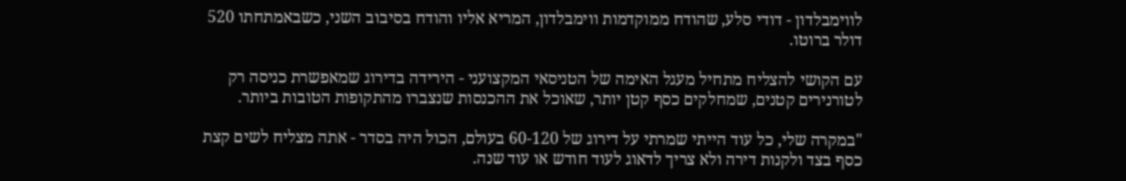לווימבלדון - דודי סלע, שהודח ממוקדמות ווימבלדון, המריא אליו והודח בסיבוב השני, כשבאמתחתו 520 דולר ברוטו.

עם הקושי להצליח מתחיל מעגל האימה של הטניסאי המקצועני - הירידה בדירוג שמאפשרת כניסה רק לטורנירים קטנים, שמחלקים כסף קטן יותר, שאוכל את ההכנסות שנצברו מהתקופות הטובות ביותר.

"במקרה שלי, כל עוד הייתי שמרתי על דירוג של 60-120 בעולם, הכול היה בסדר - אתה מצליח לשים קצת כסף בצד ולקנות דירה ולא צריך לדאוג לעוד חודש או עוד שנה.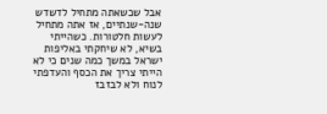אבל שכשאתה מתחיל לדשדש שנה-שנתיים, אז אתה מתחיל לעשות חלטורות. כשהייתי בשיא, לא שיחקתי באליפות ישראל במשך כמה שנים כי לא הייתי צריך את הכסף והעדפתי לנוח ולא לבזבז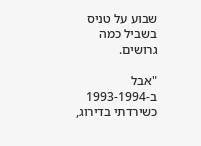שבוע על טניס בשביל כמה גרושים.

"אבל ב-1993-1994 כשירדתי בדירוג,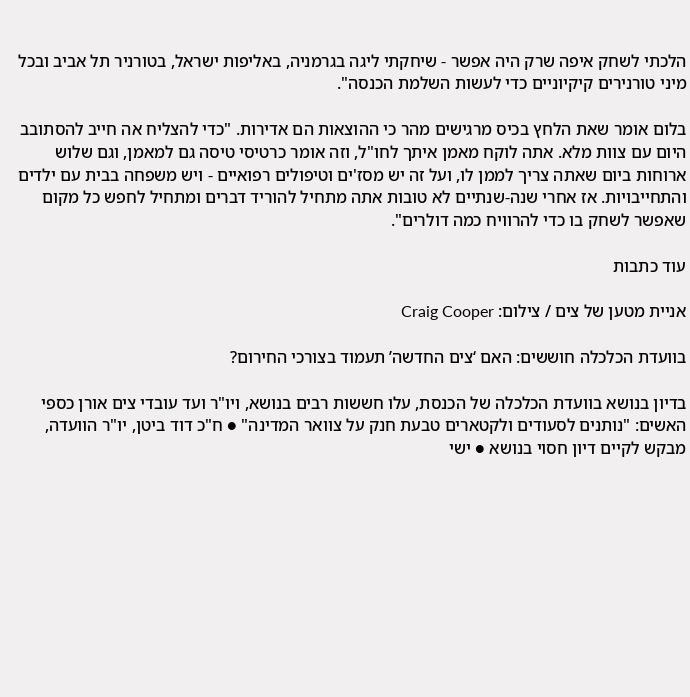הלכתי לשחק איפה שרק היה אפשר - שיחקתי ליגה בגרמניה, באליפות ישראל, בטורניר תל אביב ובכל מיני טורנירים קיקיוניים כדי לעשות השלמת הכנסה".

בלום אומר שאת הלחץ בכיס מרגישים מהר כי ההוצאות הם אדירות. "כדי להצליח אה חייב להסתובב היום עם צוות מלא. אתה לוקח מאמן איתך לחו"ל, וזה אומר כרטיסי טיסה גם למאמן, וגם שלוש ארוחות ביום שאתה צריך לממן לו, ועל זה יש מסז'ים וטיפולים רפואיים - ויש משפחה בבית עם ילדים והתחייבויות. אז אחרי שנה-שנתיים לא טובות אתה מתחיל להוריד דברים ומתחיל לחפש כל מקום שאפשר לשחק בו כדי להרוויח כמה דולרים".

עוד כתבות

אניית מטען של צים / צילום: Craig Cooper

בוועדת הכלכלה חוששים: האם ‘צים החדשה’ תעמוד בצורכי החירום?

בדיון בנושא בוועדת הכלכלה של הכנסת, עלו חששות רבים בנושא, ויו"ר ועד עובדי צים אורן כספי האשים: "נותנים לסעודים ולקטארים טבעת חנק על צוואר המדינה" ● ח"כ דוד ביטן, יו"ר הוועדה, מבקש לקיים דיון חסוי בנושא ● ישי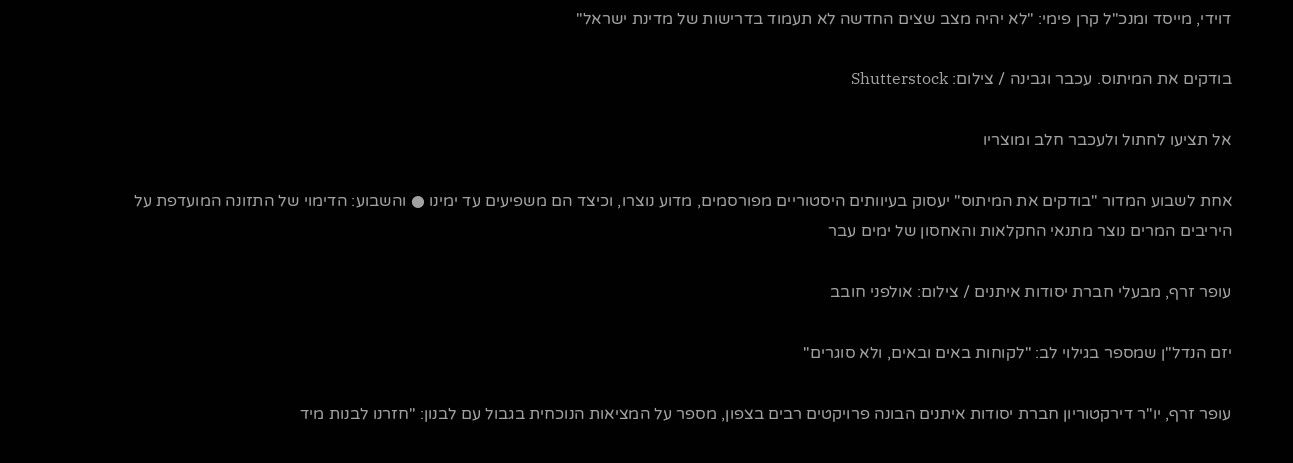דוידי, מייסד ומנכ"ל קרן פימי: "לא יהיה מצב שצים החדשה לא תעמוד בדרישות של מדינת ישראל"

בודקים את המיתוס. עכבר וגבינה / צילום: Shutterstock

אל תציעו לחתול ולעכבר חלב ומוצריו

אחת לשבוע המדור "בודקים את המיתוס" יעסוק בעיוותים היסטוריים מפורסמים, מדוע נוצרו, וכיצד הם משפיעים עד ימינו ● והשבוע: הדימוי של התזונה המועדפת על היריבים המרים נוצר מתנאי החקלאות והאחסון של ימים עבר

עופר זרף, מבעלי חברת יסודות איתנים / צילום: אולפני חובב

יזם הנדל"ן שמספר בגילוי לב: "לקוחות באים ובאים, ולא סוגרים"

עופר זרף, יו"ר דירקטוריון חברת יסודות איתנים הבונה פרויקטים רבים בצפון, מספר על המציאות הנוכחית בגבול עם לבנון: "חזרנו לבנות מיד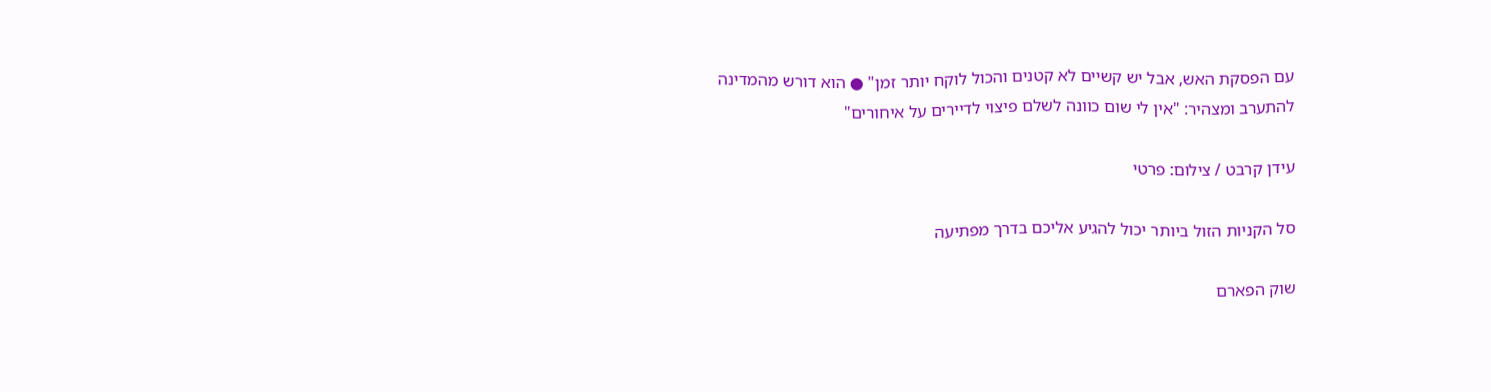עם הפסקת האש, אבל יש קשיים לא קטנים והכול לוקח יותר זמן" ● הוא דורש מהמדינה להתערב ומצהיר: "אין לי שום כוונה לשלם פיצוי לדיירים על איחורים"

עידן קרבט / צילום: פרטי

סל הקניות הזול ביותר יכול להגיע אליכם בדרך מפתיעה

שוק הפארם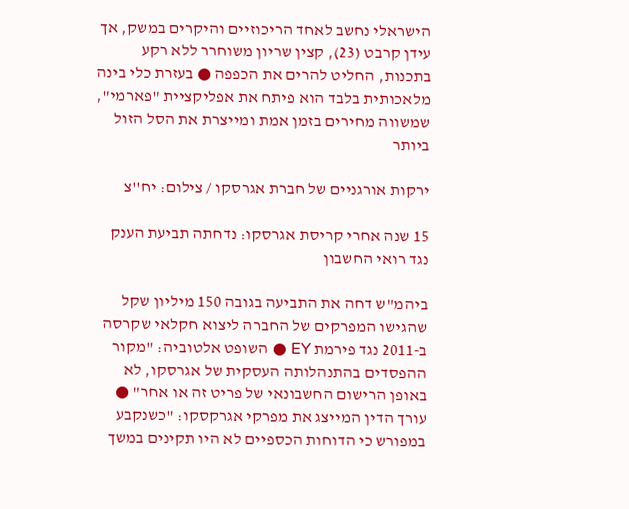הישראלי נחשב לאחד הריכוזיים והיקרים במשק, אך עידן קרבט (23), קצין שריון משוחרר ללא רקע בתכנות, החליט להרים את הכפפה ● בעזרת כלי בינה מלאכותית בלבד הוא פיתח את אפליקציית "פארמי", שמשווה מחירים בזמן אמת ומייצרת את הסל הזול ביותר

ירקות אורגניים של חברת אגרסקו / צילום: יח''צ

15 שנה אחרי קריסת אגרסקו: נדחתה תביעת הענק נגד רואי החשבון

ביהמ"ש דחה את התביעה בגובה 150 מיליון שקל שהגישו המפרקים של החברה ליצוא חקלאי שקרסה ב-2011 נגד פירמת EY ● השופט אלטוביה: "מקור ההפסדים בהתנהלותה העסקית של אגרסקו, לא באופן הרישום החשבונאי של פריט זה או אחר" ● עורך הדין המייצג את מפרקי אגרקסקו: "כשנקבע במפורש כי הדוחות הכספיים לא היו תקינים במשך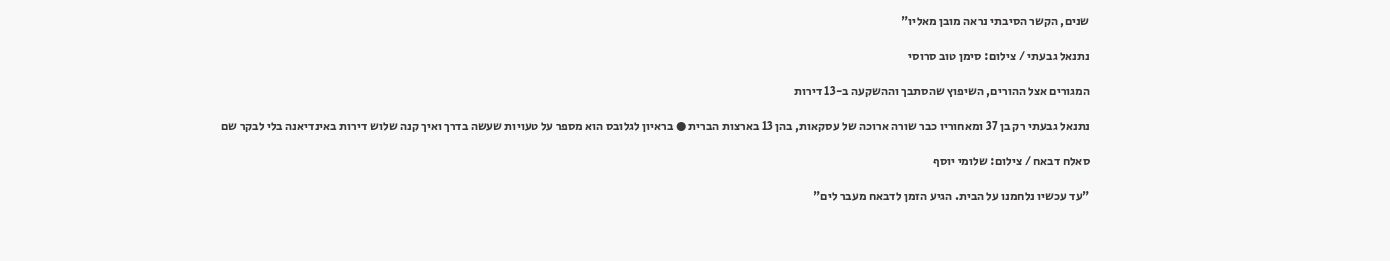שנים, הקשר הסיבתי נראה מובן מאליו"

נתנאל גבעתי / צילום: סימן טוב סרוסי

המגורים אצל ההורים, השיפוץ שהסתבך וההשקעה ב-13 דירות

נתנאל גבעתי רק בן 37 ומאחוריו כבר שורה ארוכה של עסקאות, בהן 13 בארצות הברית ● בראיון לגלובס הוא מספר על טעויות שעשה בדרך ואיך קנה שלוש דירות באינדיאנה בלי לבקר שם

סאלח דבאח / צילום: שלומי יוסף

"עד עכשיו נלחמנו על הבית. הגיע הזמן לדבאח מעבר לים"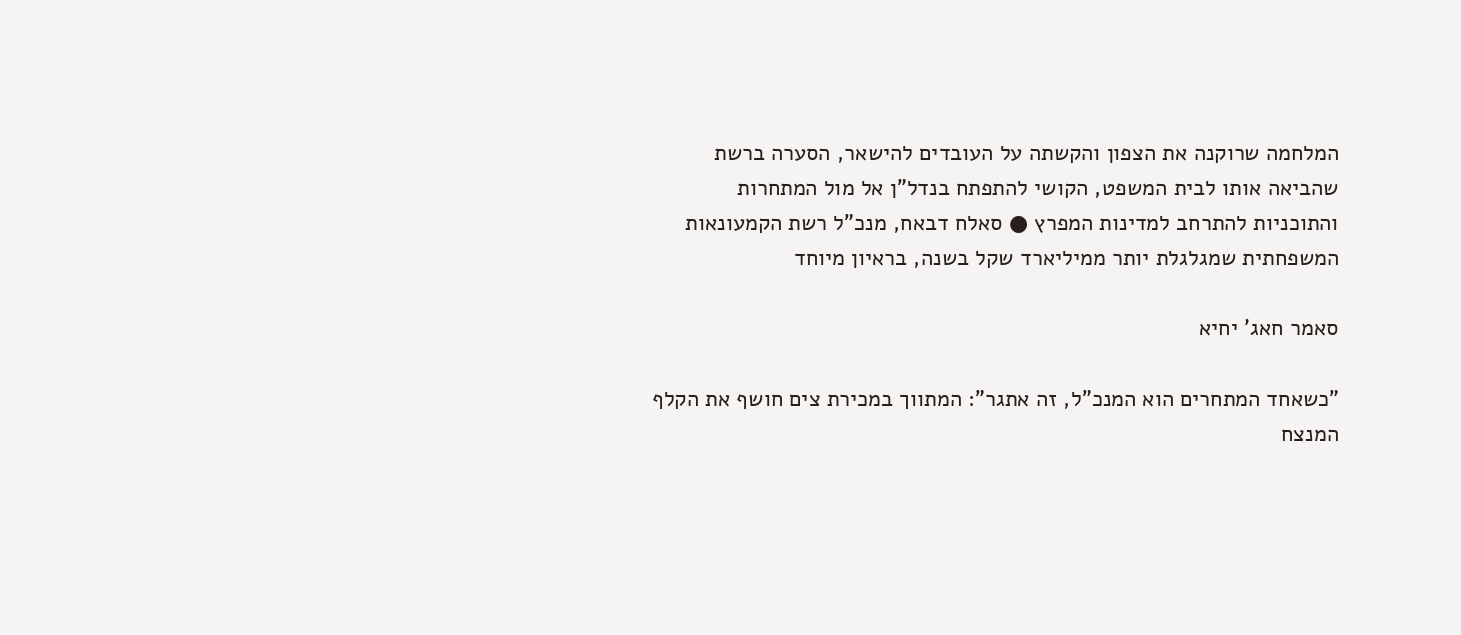המלחמה שרוקנה את הצפון והקשתה על העובדים להישאר, הסערה ברשת שהביאה אותו לבית המשפט, הקושי להתפתח בנדל"ן אל מול המתחרות והתוכניות להתרחב למדינות המפרץ ● סאלח דבאח, מנכ"ל רשת הקמעונאות המשפחתית שמגלגלת יותר ממיליארד שקל בשנה, בראיון מיוחד

סאמר חאג' יחיא

"כשאחד המתחרים הוא המנכ"ל, זה אתגר": המתווך במכירת צים חושף את הקלף המנצח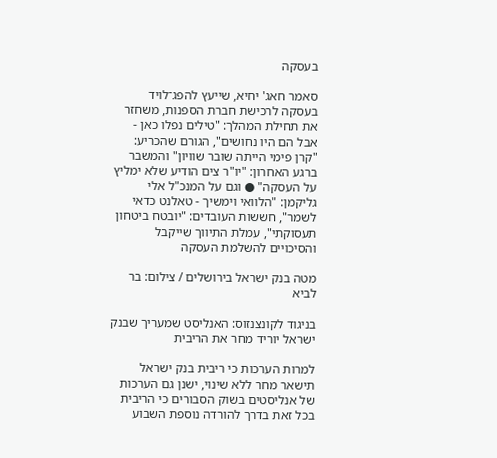בעסקה

סאמר חאג' יחיא, שייעץ להפג־לויד בעסקה לרכישת חברת הספנות, משחזר את תחילת המהלך: "טילים נפלו כאן - אבל הם היו נחושים", הגורם שהכריע: "קרן פימי הייתה שובר שוויון" והמשבר ברגע האחרון: "יו"ר צים הודיע שלא ימליץ על העסקה" ● וגם על המנכ"ל אלי גליקמן: "הלוואי וימשיך - טאלנט כדאי לשמר", חששות העובדים: "יובטח ביטחון תעסוקתי", עמלת התיווך שייקבל והסיכויים להשלמת העסקה

מטה בנק ישראל בירושלים / צילום: בר לביא

בניגוד לקונצנזוס: האנליסט שמעריך שבנק ישראל יוריד מחר את הריבית

למרות הערכות כי ריבית בנק ישראל תישאר מחר ללא שינוי, ישנן גם הערכות של אנליסטים בשוק הסבורים כי הריבית בכל זאת בדרך להורדה נוספת השבוע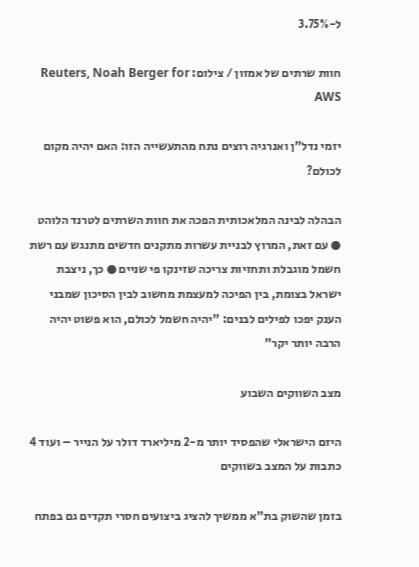ל-3.75%

חוות שרתים של אמזון / צילום: Reuters, Noah Berger for AWS

יזמי נדל"ן ואנרגיה רוצים נתח מהתעשייה הזו: האם יהיה מקום לכולם?

הבהלה לבינה המלאכותית הפכה את חוות השרתים לטרנד הלוהט ● עם זאת, המרוץ לבניית עשרות מתקנים חדשים מתנגש עם רשת חשמל מוגבלת ותחזיות צריכה שזינקו פי שניים ● כך, ניצבת ישראל בצומת, בין הפיכה למעצמת מחשוב לבין הסיכון שמבני הענק יפכו לפילים לבנים: "יהיה חשמל לכולם, הוא פשוט יהיה הרבה יותר יקר"

מצב השווקים השבוע

היזם הישראלי שהפסיד יותר מ-2 מיליארד דולר על הנייר – ועוד 4 כתבות על המצב בשווקים

בזמן שהשוק בת"א ממשיך להציג ביצועים חסרי תקדים גם בפתח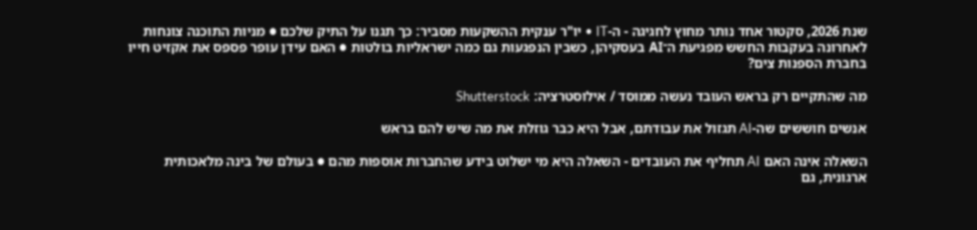שנת 2026, סקטור אחד נותר מחוץ לחגיגה - ה-IT • יו"ר ענקית ההשקעות מסביר: כך תגנו על התיק שלכם ● מניות התוכנה צונחות לאחרונה בעקבות החשש מפגיעת ה־AI בעסקיהן, כשבין הנפגעות גם כמה ישראליות בולטות ● האם עידן עופר פספס את אקזיט חייו בחברת הספנות צים?

מה שהתקיים רק בראש העובד נעשה ממוסד / אילוסטרציה: Shutterstock

אנשים חוששים שה-AI תגזול את עבודתם, אבל היא כבר גוזלת את מה שיש להם בראש

השאלה אינה האם AI תחליף את העובדים - השאלה היא מי ישלוט בידע שהחברות אוספות מהם ● בעולם של בינה מלאכותית ארגונית, גם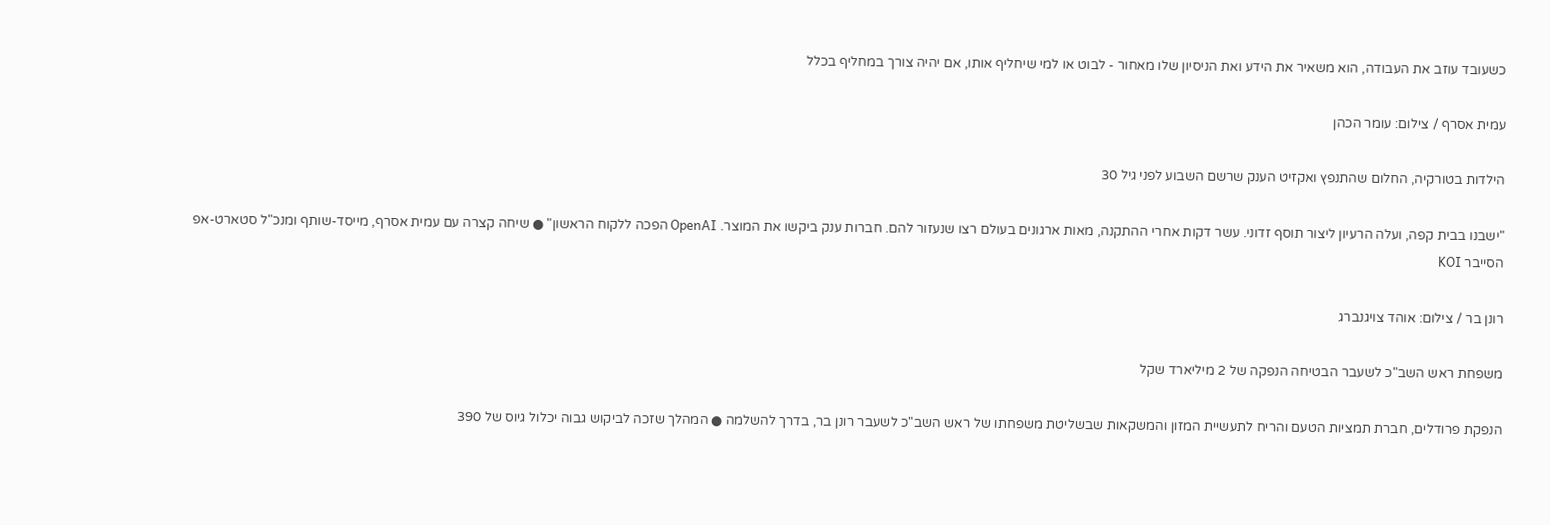כשעובד עוזב את העבודה, הוא משאיר את הידע ואת הניסיון שלו מאחור - לבוט או למי שיחליף אותו, אם יהיה צורך במחליף בכלל

עמית אסרף / צילום: עומר הכהן

הילדות בטורקיה, החלום שהתנפץ ואקזיט הענק שרשם השבוע לפני גיל 30

"ישבנו בבית קפה, ועלה הרעיון ליצור תוסף זדוני. עשר דקות אחרי ההתקנה, מאות ארגונים בעולם רצו שנעזור להם. חברות ענק ביקשו את המוצר. OpenAI הפכה ללקוח הראשון" ● שיחה קצרה עם עמית אסרף, מייסד-שותף ומנכ"ל סטארט-אפ הסייבר KOI

רונן בר / צילום: אוהד צויגנברג

משפחת ראש השב"כ לשעבר הבטיחה הנפקה של 2 מיליארד שקל

הנפקת פרודלים, חברת תמציות הטעם והריח לתעשיית המזון והמשקאות שבשליטת משפחתו של ראש השב"כ לשעבר רונן בר, בדרך להשלמה ● המהלך שזכה לביקוש גבוה יכלול גיוס של 390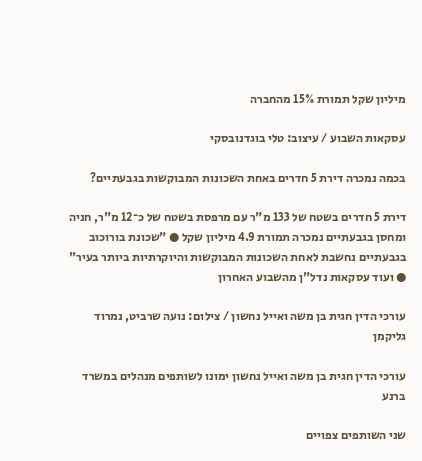מיליון שקל תמורת 15% מהחברה

עסקאות השבוע / עיצוב: טלי בוגדנובסקי

בכמה נמכרה דירת 5 חדרים באחת השכונות המבוקשות בגבעתיים?

דירת 5 חדרים בשטח של 133 מ"ר עם מרפסת בשטח של כ־12 מ"ר, חניה ומחסן בגבעתיים נמכרה תמורת 4.9 מיליון שקל ● "שכונת בורוכוב בגבעתיים נחשבת לאחת השכונות המבוקשות והיוקרתיות ביותר בעיר" ● ועוד עסקאות נדל"ן מהשבוע האחרון

עורכי הדין חגית בן משה ואייל נחשון / צילום: נועה שרביט, נמרוד גליקמן

עורכי הדין חגית בן משה ואייל נחשון ימונו לשותפים מנהלים במשרד ברנע

שני השותפים צפויים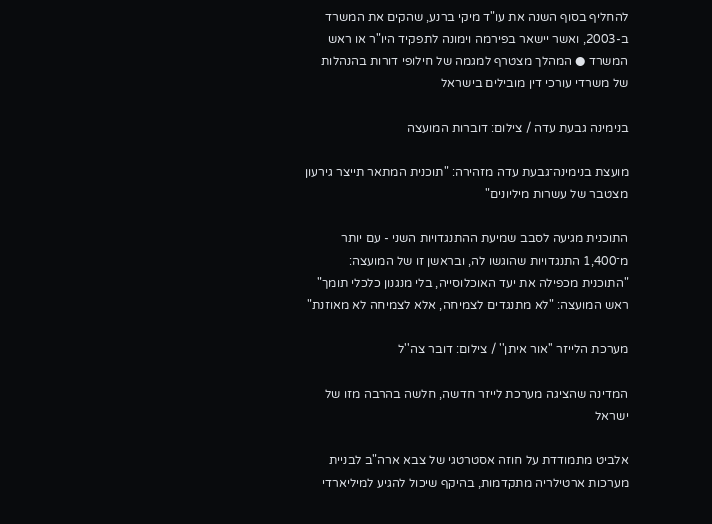להחליף בסוף השנה את עו"ד מיקי ברנע, שהקים את המשרד ב-2003, ואשר יישאר בפירמה וימונה לתפקיד היו"ר או ראש המשרד ● המהלך מצטרף למגמה של חילופי דורות בהנהלות של משרדי עורכי דין מובילים בישראל

בנימינה גבעת עדה / צילום: דוברות המועצה

מועצת בנימינה־גבעת עדה מזהירה: "תוכנית המתאר תייצר גירעון מצטבר של עשרות מיליונים"

התוכנית מגיעה לסבב שמיעת ההתנגדויות השני - עם יותר מ־1,400 התנגדויות שהוגשו לה, ובראשן זו של המועצה: "התוכנית מכפילה את יעד האוכלוסייה, בלי מנגנון כלכלי תומך" ראש המועצה: "לא מתנגדים לצמיחה, אלא לצמיחה לא מאוזנת"

מערכת הלייזר ''אור איתן'' / צילום: דובר צה''ל

המדינה שהציגה מערכת לייזר חדשה, חלשה בהרבה מזו של ישראל

אלביט מתמודדת על חוזה אסטרטגי של צבא ארה"ב לבניית מערכות ארטילריה מתקדמות, בהיקף שיכול להגיע למיליארדי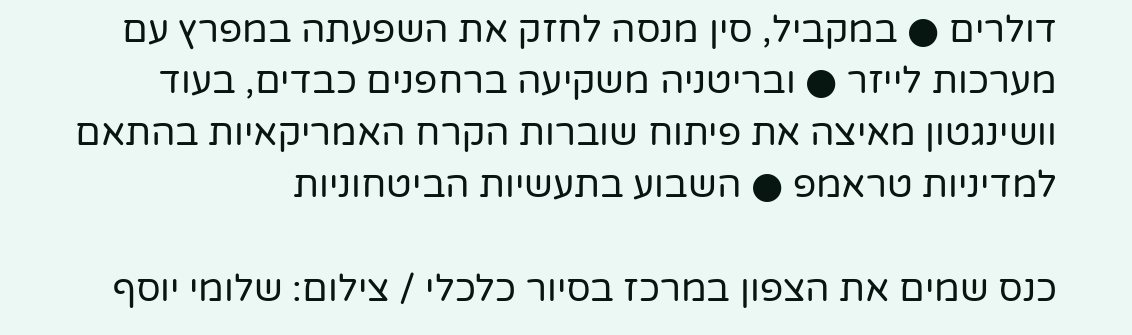דולרים ● במקביל, סין מנסה לחזק את השפעתה במפרץ עם מערכות לייזר ● ובריטניה משקיעה ברחפנים כבדים, בעוד וושינגטון מאיצה את פיתוח שוברות הקרח האמריקאיות בהתאם למדיניות טראמפ ● השבוע בתעשיות הביטחוניות

כנס שמים את הצפון במרכז בסיור כלכלי / צילום: שלומי יוסף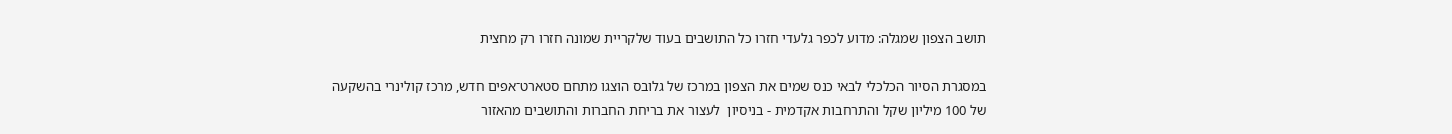תושב הצפון שמגלה: מדוע לכפר גלעדי חזרו כל התושבים בעוד שלקריית שמונה חזרו רק מחצית

במסגרת הסיור הכלכלי לבאי כנס שמים את הצפון במרכז של גלובס הוצגו מתחם סטארט־אפים חדש, מרכז קולינרי בהשקעה של 100 מיליון שקל והתרחבות אקדמית - בניסיון  לעצור את בריחת החברות והתושבים מהאזור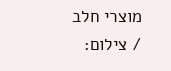מוצרי חלב / צילום: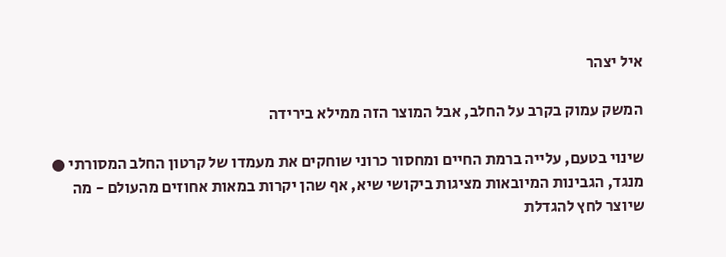איל יצהר

המשק עמוק בקרב על החלב, אבל המוצר הזה ממילא בירידה

שינוי בטעם, עלייה ברמת החיים ומחסור כרוני שוחקים את מעמדו של קרטון החלב המסורתי ● מנגד, הגבינות המיובאות מציגות ביקושי שיא, אף שהן יקרות במאות אחוזים מהעולם - מה שיוצר לחץ להגדלת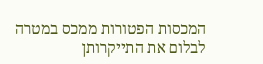המכסות הפטורות ממכס במטרה לבלום את התייקרותן